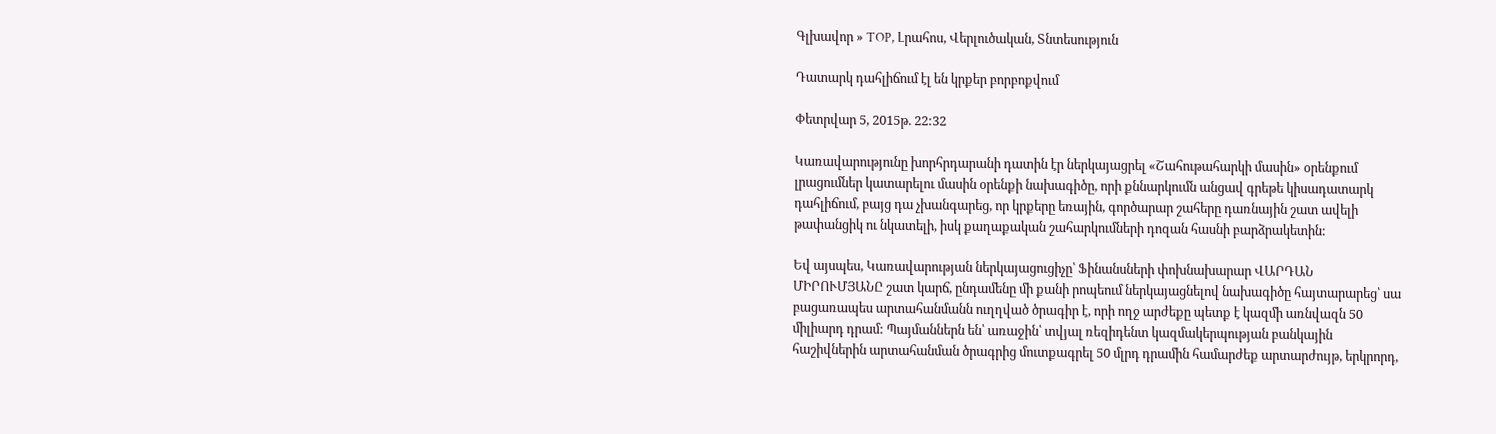Գլխավոր » TOP, Լրահոս, Վերլուծական, Տնտեսություն

Դատարկ դահլիճում էլ են կրքեր բորբոքվում

Փետրվար 5, 2015թ. 22:32

Կառավարությունը խորհրդարանի դատին էր ներկայացրել «Շահութահարկի մասին» օրենքում լրացումներ կատարելու մասին օրենքի նախագիծը, որի քննարկումն անցավ գրեթե կիսադատարկ դահլիճում, բայց դա չխանգարեց, որ կրքերը եռային, գործարար շահերը դառնային շատ ավելի թափանցիկ ու նկատելի, իսկ քաղաքական շահարկումների դոզան հասնի բարձրակետին:

Եվ այսպես, Կառավարության ներկայացուցիչը՝ Ֆինանսների փոխնախարար ՎԱՐԴԱՆ ՄԻՐՈՒՄՅԱՆԸ շատ կարճ, ընդամենը մի քանի րոպեում ներկայացնելով նախագիծը հայտարարեց՝ սա բացառապես արտահանմանն ուղղված ծրագիր է, որի ողջ արժեքը պետք է կազմի առնվազն 50 միլիարդ դրամ: Պայմաններն են՝ առաջին՝ տվյալ ռեզիդենտ կազմակերպության բանկային հաշիվներին արտահանման ծրագրից մուտքագրել 50 մլրդ դրամին համարժեք արտարժույթ, երկրորդ,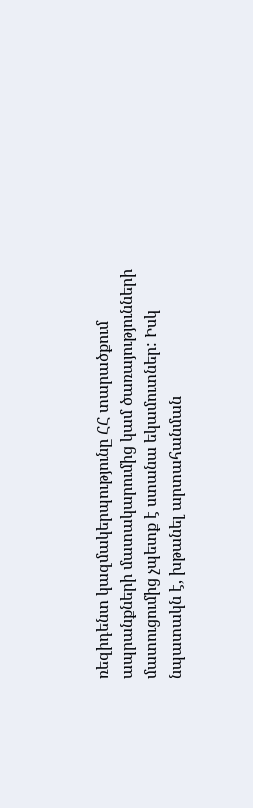ռեզիդենտ կազմակերպությունը ՀՀ տարածքում ապրանքների մատակարումից կամ ծառայությունների մատուցումից չպետք է ստանա եկամուտներ: Իսկ նպատակն է, խթանել արտահանման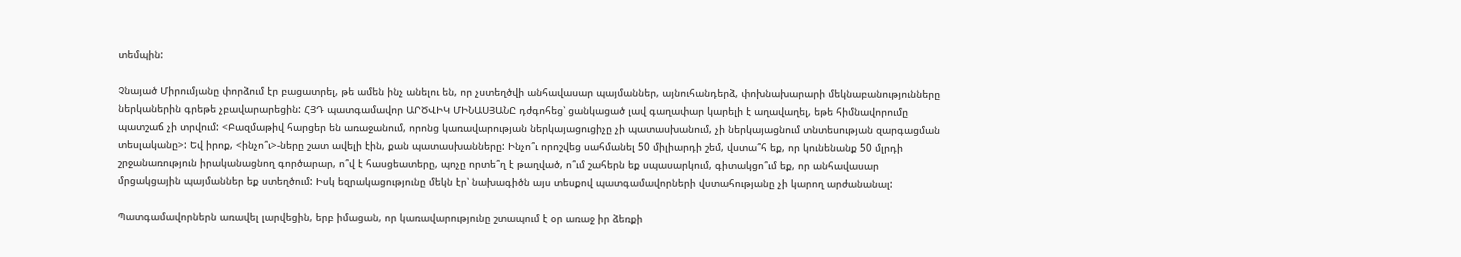տեմպին:

Չնայած Միրումյանը փորձում էր բացատրել, թե ամեն ինչ անելու են, որ չստեղծվի անհավասար պայմաններ, այնուհանդերձ, փոխնախարարի մեկնաբանությունները ներկաներին գրեթե չբավարարեցին: ՀՅԴ պատգամավոր ԱՐԾՎԻԿ ՄԻՆԱՍՅԱՆԸ դժգոհեց՝ ցանկացած լավ գաղափար կարելի է աղավաղել, եթե հիմնավորումը պատշաճ չի տրվում: <Բազմաթիվ հարցեր են առաջանում, որոնց կառավարության ներկայացուցիչը չի պատասխանում, չի ներկայացնում տնտեսության զարգացման տեսլականը>: Եվ իրոք, <ինչո՞ւ>-ները շատ ավելի էին, քան պատասխանները: Ինչո՞ւ որոշվեց սահմանել 50 միլիարդի շեմ, վստա՞հ եք, որ կունենանք 50 մլրդի շրջանառություն իրականացնող գործարար, ո՞վ է հասցեատերը, պոչը որտե՞ղ է թաղված, ո՞ւմ շահերն եք սպասարկում, գիտակցո՞ւմ եք, որ անհավասար մրցակցային պայմաններ եք ստեղծում: Իսկ եզրակացությունը մեկն էր՝ նախագիծն այս տեսքով պատգամավորների վստահությանը չի կարող արժանանալ:

Պատգամավորներն առավել լարվեցին, երբ իմացան, որ կառավարությունը շտապում է օր առաջ իր ձեռքի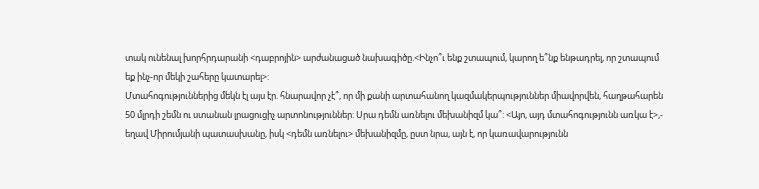տակ ունենալ խորհրդարանի <դաբրոյին> արժանացած նախագիծը.<Ինչո՞ւ ենք շտապում, կարող ե՞նք ենթադրել, որ շտապում եք ինչ-որ մեկի շահերը կատարել>:
Մտահոգություններից մեկն էլ այս էր. հնարավոր չէ՞, որ մի քանի արտահանող կազմակերպություններ միավորվեն, հաղթահարեն 50 մլրդի շեմն ու ստանան լրացուցիչ արտոնություններ: Սրա դեմն առնելու մեխանիզմ կա՞: <Այո, այդ մտահոգությունն առկա է>,- եղավ Միրումյանի պատասխանը, իսկ <դեմն առնելու> մեխանիզմը, ըստ նրա, այն է, որ կառավարությունն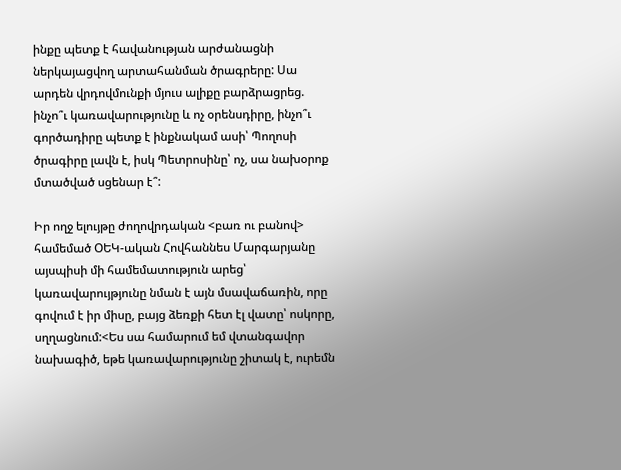ինքը պետք է հավանության արժանացնի ներկայացվող արտահանման ծրագրերը: Սա արդեն վրդովմունքի մյուս ալիքը բարձրացրեց. ինչո՞ւ կառավարությունը և ոչ օրենսդիրը, ինչո՞ւ գործադիրը պետք է ինքնակամ ասի՝ Պողոսի ծրագիրը լավն է, իսկ Պետրոսինը՝ ոչ, սա նախօրոք մտածված սցենար է՞:

Իր ողջ ելույթը ժողովրդական <բառ ու բանով> համեմած ՕԵԿ-ական Հովհաննես Մարգարյանը այսպիսի մի համեմատություն արեց՝ կառավարույթյունը նման է այն մսավաճառին, որը գովում է իր միսը, բայց ձեռքի հետ էլ վատը՝ ոսկորը, սղղացնում:<Ես սա համարում եմ վտանգավոր նախագիծ, եթե կառավարությունը շիտակ է, ուրեմն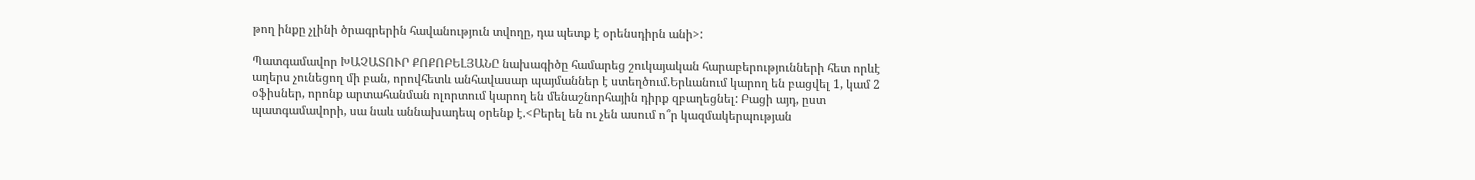թող ինքը չլինի ծրագրերին հավանություն տվողը, դա պետք է օրենսդիրն անի>:

Պատգամավոր ԽԱՉԱՏՈՒՐ ՔՈՔՈԲԵԼՅԱՆԸ նախագիծը համարեց շուկայական հարաբերությունների հետ որևէ աղերս չունեցող մի բան, որովհետև անհավասար պայմաններ է ստեղծում.Երևանում կարող են բացվել 1, կամ 2 օֆիսներ, որոնք արտահանման ոլորտում կարող են մենաշնորհային դիրք զբաղեցնել: Բացի այդ, ըստ պատգամավորի, սա նաև աննախադեպ օրենք է.<Բերել են ու չեն ասում ո՞ր կազմակերպության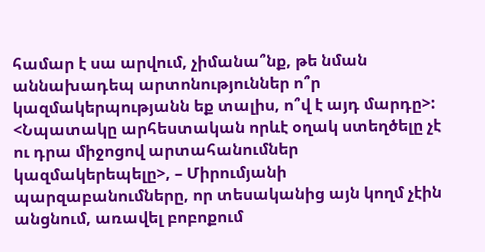համար է սա արվում, չիմանա՞նք, թե նման աննախադեպ արտոնություններ ո՞ր կազմակերպությանն եք տալիս, ո՞վ է այդ մարդը>:
<Նպատակը արհեստական որևէ օղակ ստեղծելը չէ ու դրա միջոցով արտահանումներ կազմակերեպելը>, – Միրումյանի պարզաբանումները, որ տեսականից այն կողմ չէին անցնում, առավել բոբոքում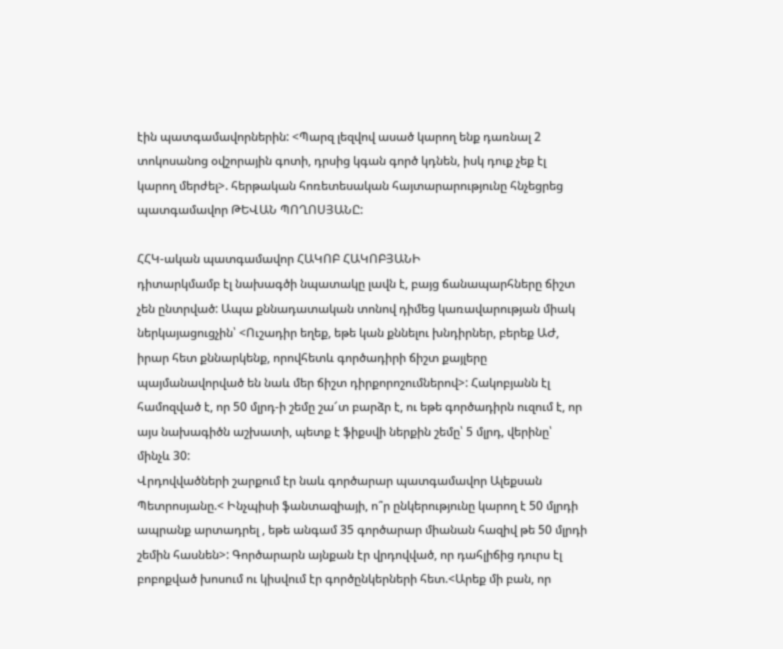էին պատգամավորներին: <Պարզ լեզվով ասած կարող ենք դառնալ 2 տոկոսանոց օվշորային գոտի, դրսից կգան գործ կդնեն, իսկ դուք չեք էլ կարող մերժել>. հերթական հոռետեսական հայտարարությունը հնչեցրեց պատգամավոր ԹԵՎԱՆ ՊՈՂՈՍՅԱՆԸ:

ՀՀԿ-ական պատգամավոր ՀԱԿՈԲ ՀԱԿՈԲՅԱՆԻ
դիտարկմամբ էլ նախագծի նպատակը լավն է, բայց ճանապարհները ճիշտ չեն ընտրված: Ապա քննադատական տոնով դիմեց կառավարության միակ ներկայացուցչին՝ <Ուշադիր եղեք, եթե կան քննելու խնդիրներ, բերեք ԱԺ, իրար հետ քննարկենք, որովհետև գործադիրի ճիշտ քայլերը պայմանավորված են նաև մեր ճիշտ դիրքորոշումներով>: Հակոբյանն էլ համոզված է, որ 50 մլրդ-ի շեմը շա՜տ բարձր է, ու եթե գործադիրն ուզում է, որ այս նախագիծն աշխատի, պետք է ֆիքսվի ներքին շեմը՝ 5 մլրդ, վերինը՝ մինչև 30:
Վրդովվածների շարքում էր նաև գործարար պատգամավոր Ալեքսան Պետրոսյանը.< Ինչպիսի ֆանտազիայի, ո՞ր ընկերությունը կարող է 50 մլրդի ապրանք արտադրել , եթե անգամ 35 գործարար միանան հազիվ թե 50 մլրդի շեմին հասնեն>: Գործարարն այնքան էր վրդովված, որ դահլիճից դուրս էլ բոբոքված խոսում ու կիսվում էր գործընկերների հետ.<Արեք մի բան, որ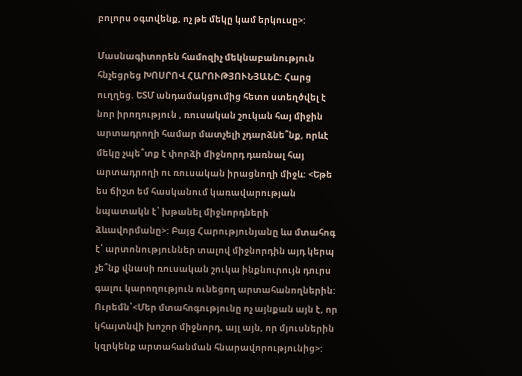բոլորս օգտվենք, ոչ թե մեկը կամ երկուսը>:

Մասնագիտորեն համոզիչ մեկնաբանություն հնչեցրեց ԽՈՍՐՈՎ ՀԱՐՈՒԹՅՈՒՆՅԱՆԸ: Հարց ուղղեց. ԵՏՄ անդամակցումից հետո ստեղծվել է նոր իրողություն , ռուսական շուկան հայ միջին արտադրողի համար մատչելի չդարձնե՞նք, որևէ մեկը չպե՞տք է փորձի միջնորդ դառնալ հայ արտադրողի ու ռուսական իրացնողի միջև: <Եթե ես ճիշտ եմ հասկանում կառավարության նպատակն է՝ խթանել միջնորդների ձևավորմանը>: Բայց Հարությունյանը ևս մտահոգ է՝ արտոնություններ տալով միջնորդին այդ կերպ չե՞նք վնասի ռուսական շուկա ինքնուրույն դուրս գալու կարողություն ունեցող արտահանողներին: Ուրեմն՝<Մեր մտահոգությունը ոչ այնքան այն է, որ կհայտնվի խոշոր միջնորդ, այլ այն, որ մյուսներին կզրկենք արտահանման հնարավորությունից>: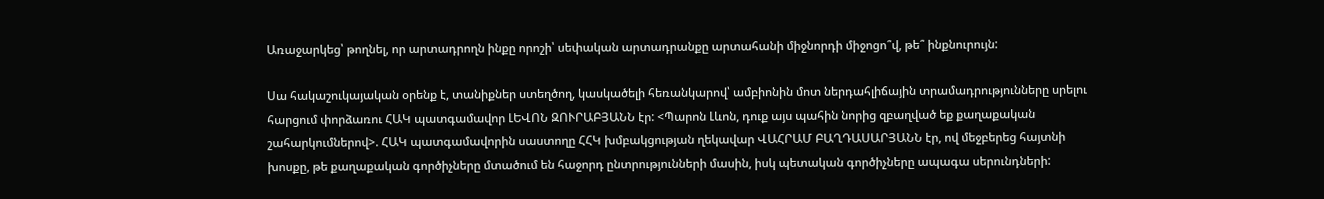Առաջարկեց՝ թողնել, որ արտադրողն ինքը որոշի՝ սեփական արտադրանքը արտահանի միջնորդի միջոցո՞վ, թե՞ ինքնուրույն:

Սա հակաշուկայական օրենք է, տանիքներ ստեղծող, կասկածելի հեռանկարով՝ ամբիոնին մոտ ներդահլիճային տրամադրությունները սրելու հարցում փորձառու ՀԱԿ պատգամավոր ԼԵՎՈՆ ԶՈՒՐԱԲՅԱՆՆ էր: <Պարոն Լևոն, դուք այս պահին նորից զբաղված եք քաղաքական շահարկումներով>. ՀԱԿ պատգամավորին սաստողը ՀՀԿ խմբակցության ղեկավար ՎԱՀՐԱՄ ԲԱՂԴԱՍԱՐՅԱՆՆ էր, ով մեջբերեց հայտնի խոսքը, թե քաղաքական գործիչները մտածում են հաջորդ ընտրությունների մասին, իսկ պետական գործիչները ապագա սերունդների: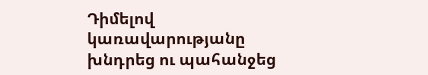Դիմելով կառավարությանը խնդրեց ու պահանջեց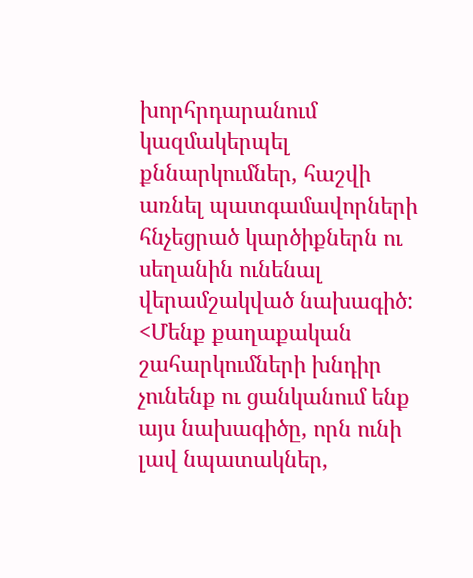խորհրդարանում կազմակերպել քննարկումներ, հաշվի առնել պատգամավորների հնչեցրած կարծիքներն ու սեղանին ունենալ վերամշակված նախագիծ: <Մենք քաղաքական շահարկումների խնդիր չունենք ու ցանկանում ենք այս նախագիծը, որն ունի լավ նպատակներ,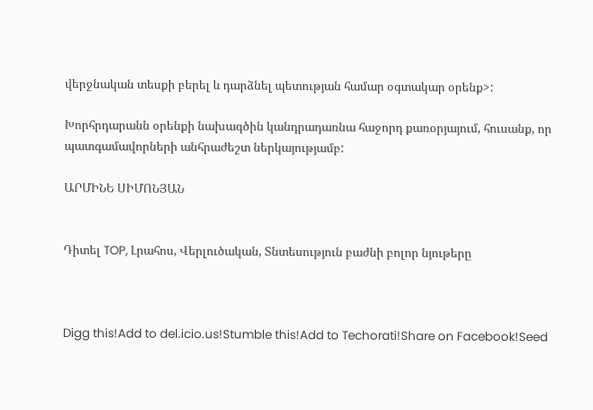վերջնական տեսքի բերել և դարձնել պետության համար օգտակար օրենք>:

Խորհրդարանն օրենքի նախագծին կանդրադառնա հաջորդ քառօրյայում, հուսանք, որ պատգամավորների անհրաժեշտ ներկայությամբ:

ԱՐՄԻՆԵ ՍԻՄՈՆՅԱՆ


Դիտել TOP, Լրահոս, Վերլուծական, Տնտեսություն բաժնի բոլոր նյութերը



Digg this!Add to del.icio.us!Stumble this!Add to Techorati!Share on Facebook!Seed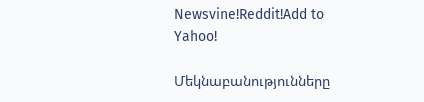Newsvine!Reddit!Add to Yahoo!

Մեկնաբանությունները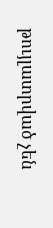թույլատրված չեն